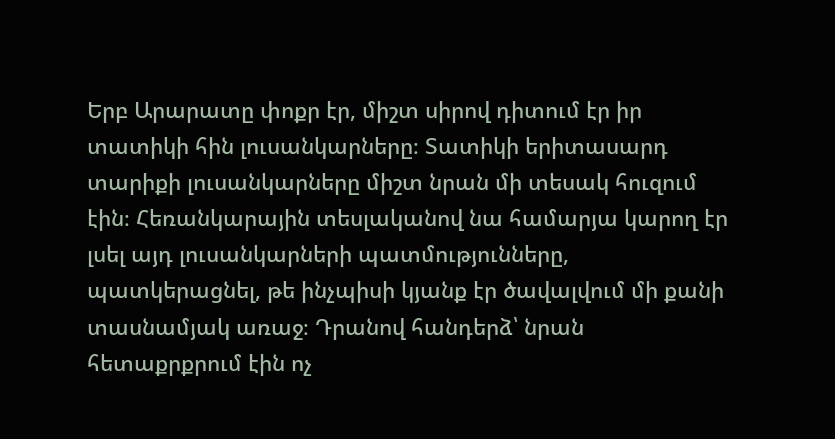Երբ Արարատը փոքր էր, միշտ սիրով դիտում էր իր տատիկի հին լուսանկարները։ Տատիկի երիտասարդ տարիքի լուսանկարները միշտ նրան մի տեսակ հուզում էին։ Հեռանկարային տեսլականով նա համարյա կարող էր լսել այդ լուսանկարների պատմությունները, պատկերացնել, թե ինչպիսի կյանք էր ծավալվում մի քանի տասնամյակ առաջ։ Դրանով հանդերձ՝ նրան հետաքրքրում էին ոչ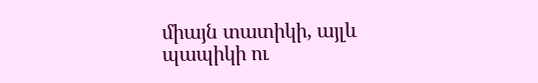միայն տատիկի, այլև պապիկի ու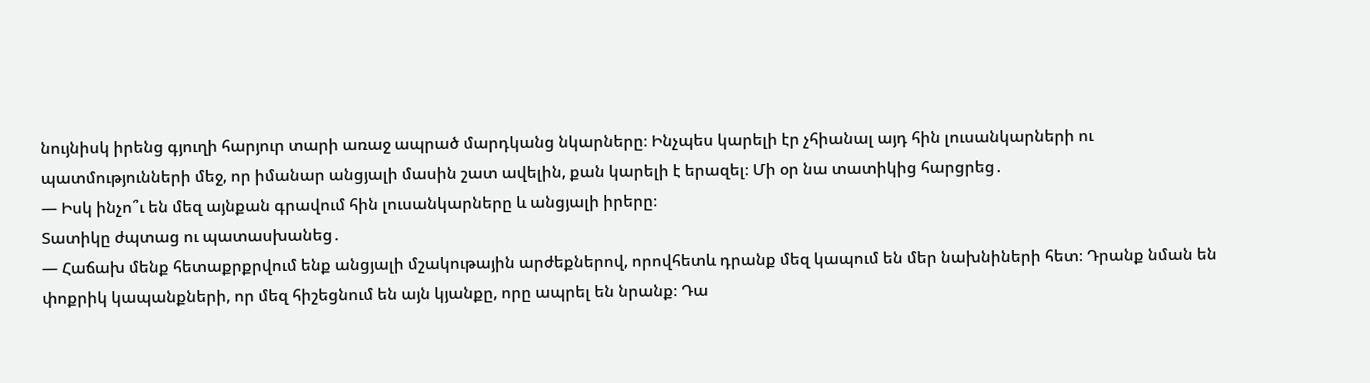նույնիսկ իրենց գյուղի հարյուր տարի առաջ ապրած մարդկանց նկարները։ Ինչպես կարելի էր չհիանալ այդ հին լուսանկարների ու պատմությունների մեջ, որ իմանար անցյալի մասին շատ ավելին, քան կարելի է երազել։ Մի օր նա տատիկից հարցրեց․
— Իսկ ինչո՞ւ են մեզ այնքան գրավում հին լուսանկարները և անցյալի իրերը։
Տատիկը ժպտաց ու պատասխանեց․
— Հաճախ մենք հետաքրքրվում ենք անցյալի մշակութային արժեքներով, որովհետև դրանք մեզ կապում են մեր նախնիների հետ։ Դրանք նման են փոքրիկ կապանքների, որ մեզ հիշեցնում են այն կյանքը, որը ապրել են նրանք։ Դա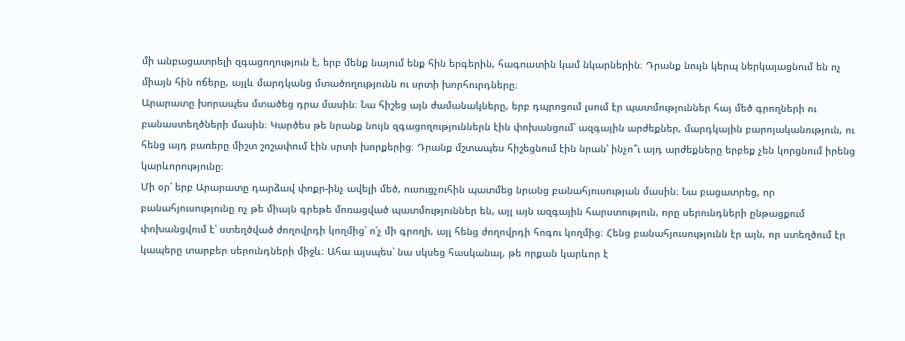մի անբացատրելի զգացողություն է, երբ մենք նայում ենք հին երգերին, հագուստին կամ նկարներին։ Դրանք նույն կերպ ներկայացնում են ոչ միայն հին ոճերը, այլև մարդկանց մտածողությունն ու սրտի խորհուրդները։
Արարատը խորապես մտածեց դրա մասին։ Նա հիշեց այն ժամանակները, երբ դպրոցում լսում էր պատմություններ հայ մեծ գրողների ու բանաստեղծների մասին։ Կարծես թե նրանք նույն զգացողություններն էին փոխանցում՝ ազգային արժեքներ, մարդկային բարոյականություն, ու հենց այդ բառերը միշտ շոշափում էին սրտի խորքերից։ Դրանք մշտապես հիշեցնում էին նրան՝ ինչո՞ւ այդ արժեքները երբեք չեն կորցնում իրենց կարևորությունը։
Մի օր՝ երբ Արարատը դարձավ փոքր-ինչ ավելի մեծ, ուսուցչուհին պատմեց նրանց բանահյուսության մասին։ Նա բացատրեց, որ բանահյուսությունը ոչ թե միայն գրեթե մոռացված պատմություններ են, այլ այն ազգային հարստություն, որը սերունդների ընթացքում փոխանցվում է՝ ստեղծված ժողովրդի կողմից՝ ո՛չ մի գրողի, այլ հենց ժողովրդի հոգու կողմից։ Հենց բանահյուսությունն էր այն, որ ստեղծում էր կապերը տարբեր սերունդների միջև։ Ահա այսպես՝ նա սկսեց հասկանալ, թե որքան կարևոր է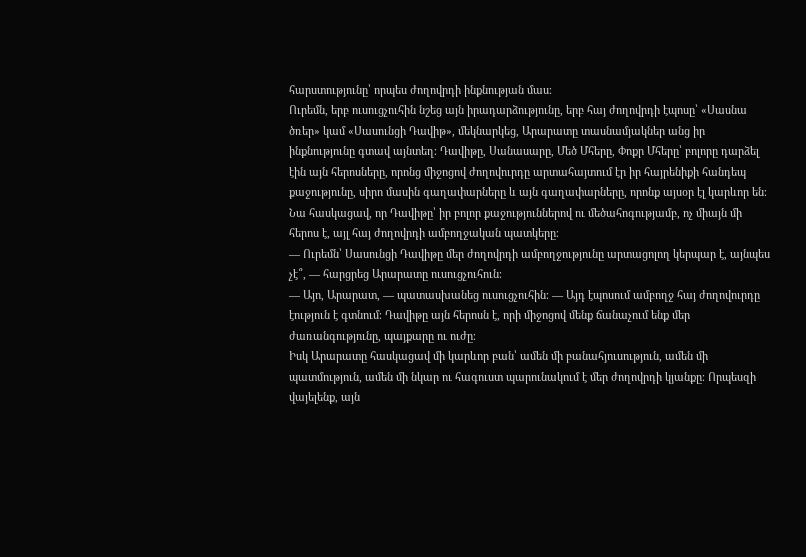հարստությունը՝ որպես ժողովրդի ինքնության մաս։
Ուրեմն, երբ ուսուցչուհին նշեց այն իրադարձությունը, երբ հայ ժողովրդի էպոսը՝ «Սասնա ծռեր» կամ «Սասունցի Դավիթ», մեկնարկեց, Արարատը տասնամյակներ անց իր ինքնությունը գտավ այնտեղ։ Դավիթը, Սանասարը, Մեծ Մհերը, Փոքր Մհերը՝ բոլորը դարձել էին այն հերոսները, որոնց միջոցով ժողովուրդը արտահայտում էր իր հայրենիքի հանդեպ քաջությունը, սիրո մասին գաղափարները և այն գաղափարները, որոնք այսօր էլ կարևոր են։ Նա հասկացավ, որ Դավիթը՝ իր բոլոր քաջություններով ու մեծահոգությամբ, ոչ միայն մի հերոս է, այլ հայ ժողովրդի ամբողջական պատկերը։
— Ուրեմն՝ Սասունցի Դավիթը մեր ժողովրդի ամբողջությունը արտացոլող կերպար է, այնպես չէ՞, — հարցրեց Արարատը ուսուցչուհուն։
— Այո, Արարատ, — պատասխանեց ուսուցչուհին։ — Այդ էպոսում ամբողջ հայ ժողովուրդը էություն է գտնում։ Դավիթը այն հերոսն է, որի միջոցով մենք ճանաչում ենք մեր ժառանգությունը, պայքարը ու ուժը։
Իսկ Արարատը հասկացավ մի կարևոր բան՝ ամեն մի բանահյուսություն, ամեն մի պատմություն, ամեն մի նկար ու հագուստ պարունակում է մեր ժողովրդի կյանքը։ Որպեսզի վայելենք, այն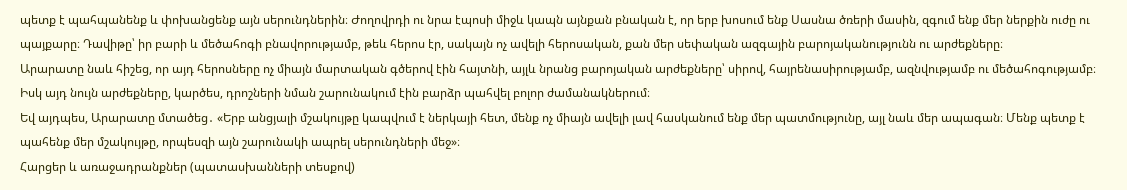պետք է պահպանենք և փոխանցենք այն սերունդներին։ Ժողովրդի ու նրա էպոսի միջև կապն այնքան բնական է, որ երբ խոսում ենք Սասնա ծռերի մասին, զգում ենք մեր ներքին ուժը ու պայքարը։ Դավիթը՝ իր բարի և մեծահոգի բնավորությամբ, թեև հերոս էր, սակայն ոչ ավելի հերոսական, քան մեր սեփական ազգային բարոյականությունն ու արժեքները։
Արարատը նաև հիշեց, որ այդ հերոսները ոչ միայն մարտական գծերով էին հայտնի, այլև նրանց բարոյական արժեքները՝ սիրով, հայրենասիրությամբ, ազնվությամբ ու մեծահոգությամբ։ Իսկ այդ նույն արժեքները, կարծես, դրոշների նման շարունակում էին բարձր պահվել բոլոր ժամանակներում։
Եվ այդպես, Արարատը մտածեց․ «Երբ անցյալի մշակույթը կապվում է ներկայի հետ, մենք ոչ միայն ավելի լավ հասկանում ենք մեր պատմությունը, այլ նաև մեր ապագան։ Մենք պետք է պահենք մեր մշակույթը, որպեսզի այն շարունակի ապրել սերունդների մեջ»։
Հարցեր և առաջադրանքներ (պատասխանների տեսքով)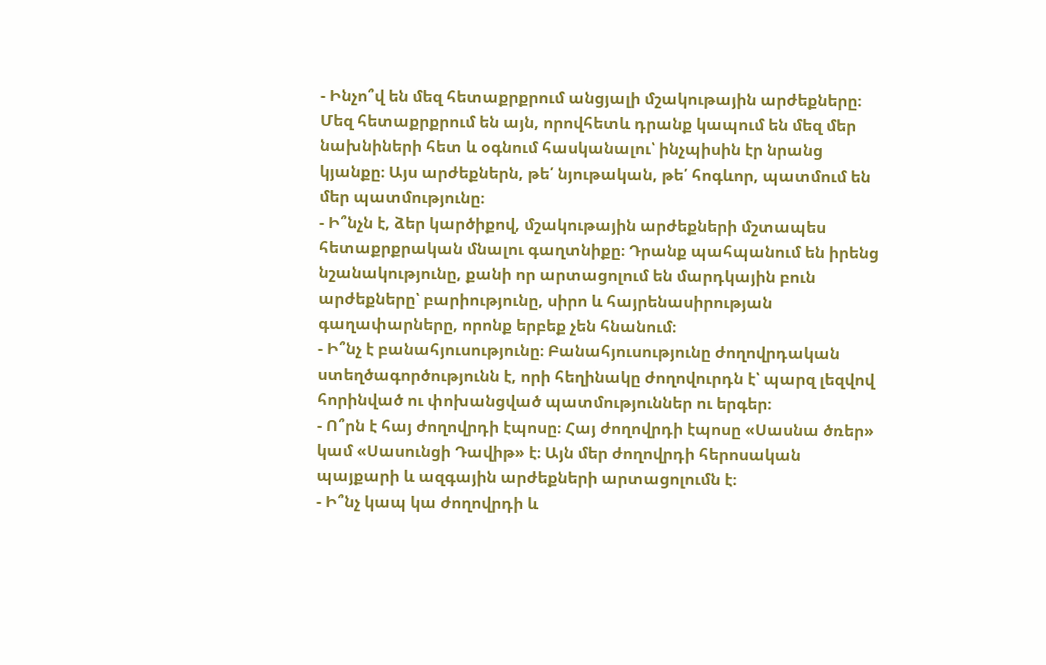- Ինչո՞վ են մեզ հետաքրքրում անցյալի մշակութային արժեքները։ Մեզ հետաքրքրում են այն, որովհետև դրանք կապում են մեզ մեր նախնիների հետ և օգնում հասկանալու՝ ինչպիսին էր նրանց կյանքը։ Այս արժեքներն, թե՛ նյութական, թե՛ հոգևոր, պատմում են մեր պատմությունը։
- Ի՞նչն է, ձեր կարծիքով, մշակութային արժեքների մշտապես հետաքրքրական մնալու գաղտնիքը։ Դրանք պահպանում են իրենց նշանակությունը, քանի որ արտացոլում են մարդկային բուն արժեքները՝ բարիությունը, սիրո և հայրենասիրության գաղափարները, որոնք երբեք չեն հնանում։
- Ի՞նչ է բանահյուսությունը։ Բանահյուսությունը ժողովրդական ստեղծագործությունն է, որի հեղինակը ժողովուրդն է՝ պարզ լեզվով հորինված ու փոխանցված պատմություններ ու երգեր։
- Ո՞րն է հայ ժողովրդի էպոսը։ Հայ ժողովրդի էպոսը «Սասնա ծռեր» կամ «Սասունցի Դավիթ» է։ Այն մեր ժողովրդի հերոսական պայքարի և ազգային արժեքների արտացոլումն է։
- Ի՞նչ կապ կա ժողովրդի և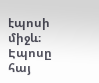էպոսի միջև։ Էպոսը հայ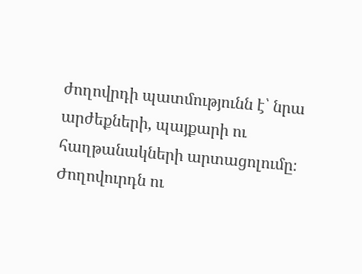ժողովրդի պատմությունն է՝ նրա արժեքների, պայքարի ու հաղթանակների արտացոլումը։ Ժողովուրդն ու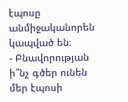էպոսը անմիջականորեն կապված են։
- Բնավորության ի՞նչ գծեր ունեն մեր էպոսի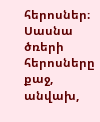հերոսներ։ Սասնա ծռերի հերոսները քաջ, անվախ,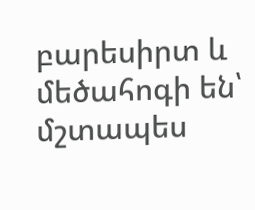բարեսիրտ և մեծահոգի են՝ մշտապես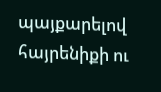պայքարելով հայրենիքի ու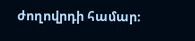ժողովրդի համար։